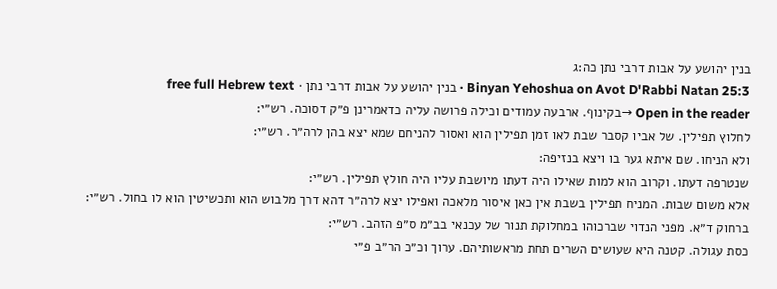בנין יהושע על אבות דרבי נתן כה:ג
Binyan Yehoshua on Avot D'Rabbi Natan 25:3 · בנין יהושע על אבות דרבי נתן · free full Hebrew text
Open in the reader →בקינוף. ארבעה עמודים וכילה פרושה עליה כדאמרינן פ״ק דסוכה. רש״י:
לחלוץ תפילין. של אביו קסבר שבת לאו זמן תפילין הוא ואסור להניחם שמא יצא בהן לרה״ר. רש״י:
ולא הניחו. שם איתא גער בו ויצא בנזיפה:
שנטרפה דעתו. וקרוב הוא למות שאילו היה דעתו מיושבת עליו היה חולץ תפילין. רש״י:
אלא משום שבות. המניח תפילין בשבת אין כאן איסור מלאכה ואפילו יצא לרה״ר דהא דרך מלבוש הוא ותכשיטין הוא לו בחול. רש״י:
ברחוק ד״א. מפני הנדוי שברכוהו במחלוקת תנור של עכנאי בב״מ ס״פ הזהב. רש״י:
כסת עגולה. קטנה היא שעושים השרים תחת מראשותיהם. ערוך וכ״כ הר״ב פ״י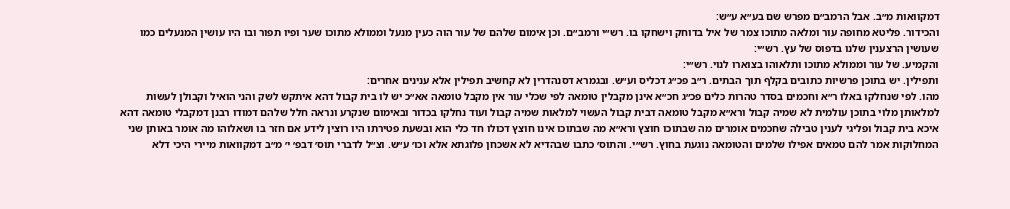דמקוואות מ״ב. אבל הרמב״ם מפרש שם בע״א ע״ש:
והכידור. פליטא מחופה עור ומלאה מתוכו צמר של איל בדוחק וישחקו בו. רש״י ורמב״ם. וכן אימום שלהם של עור הוה כעין מנעל וממולא מתוכו שער ופיו תפור ובו היו עושין המנעלים כמו שעושין הרצענין שלנו בדפוס של עץ. רש״י:
והקמיע. של עור וממולא מתוכו ותלאוהו בצוארו לנוי. רש״י:
ותפילין. יש בתוכן פרשיות כתובים בקלף תוך הבתים. ר״ב פכ״ג דכליס וע״ש. ובגמרא דסנהדרין לא קחשיב תפילין אלא ענינים אחרים:
מהו. לפי שנחלקו באלו ר״א וחכמים בסדר טהרות כלים פכ״ג חכ״א אינן מקבלין טומאה לפי שכלי עור אין מקבל טומאה אא״כ יש לו בית קבול דהא איתקש לשק והני הואיל וקבולן לעשות למלאותן מלוי בתוכן עולמית לא שמיה קבול ורא״א מקבל טומאה דבית קבול העשוי למלאות שמיה קבול ועוד נחלקו בכדור ובאימום שנקרע ונראה חלל שלהם דמודו רבנן דמקבלי טומאה דהא איכא בית קבול ופליגי לענין טבילה שחכמים אומרים מה שבתוכו חוצץ ורא״א מה שבתוכו אינו חוצץ דכולו חד כלי הוא ובשעת פטירתו היו רוצין לידע אם חזר בו ושאלוהו מה אומר באותן שני המחלוקות אמר להם טמאים אפילו שלמים והטומאה נוגעת בחוץ. רש״י. והתוס׳ כתבו שבהדיא לא אשכחן פלוגתא אלא וכו׳ ע״ש. וצ״ל לדברי תוס׳ דבפ׳ י׳ מ״ב דמקוואות מיירי היכי דלא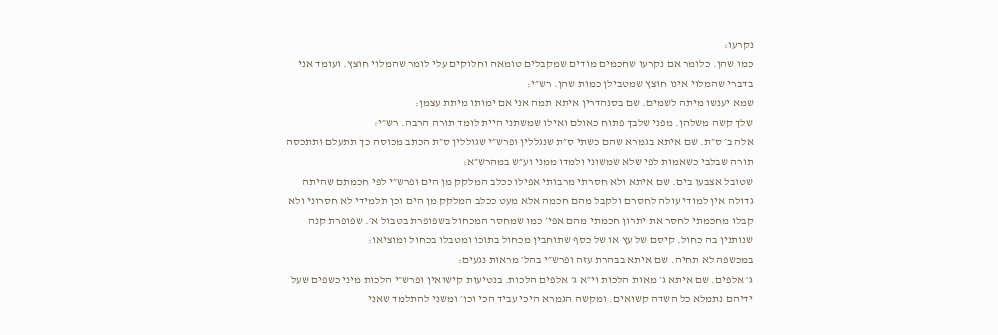נקרעו:
כמו שהן. כלומר אם נקרעו שחכמים מודים שמקבלים טומאה וחלוקים עלי לומר שהמלוי חוצץ. ועומד אני בדברי שהמלוי אינו חוצץ שמטבילן כמות שהן. רש״י:
שמא יענשו מיתה לשמים. שם בסנהדרין איתא תמה אני אם ימותו מיתת עצמן:
שלך קשה משלהן. מפני שלבך פתוח כאולם ואילו שמשתני היית לומד תורה הרבה. רש״י:
אלה ב׳ ס״ת. שם איתא בגמרא שהם כשתי ס״ת שנגללין ופרש״י שגוללין ס״ת הכתב מכוסה כך תתעלם ותתכסה תורה שבלבי כשאמות לפי שלא שמשוני ולמדו ממני וע״ש במהרש״א:
שטובל אצבעו בים. שם איתא ולא חסרתי מרבותי אפילו ככלב המלקק מן הים ופרש״י לפי חכמתם שהיתה גדולה אין למודי עולה לחסרם ולקבל מהם חכמה אלא מעט ככלב המלקק מן הים וכן תלמידי לא חסרוני ולא קבלו מחכמתי לחסר את יתרון חכמתי מהם אפי׳ כמו שמחסר המכחול בשפופרת בטבול א׳. שפופרת קנה שנותנין בה כחול. קיסם של עץ או של כסף שתוחבין מכחול בתוכו ומטבלו בכחול ומוציאו:
במכשפה לא תחיה. שם איתא בבהרת עזה ופרש״י בהל׳ מראות נגעים:
ג׳ אלפים. שם איתא ג׳ מאות הלכות וי״א ג׳ אלפים הלכות. בנטיעות קישואין ופרש״י הלכות מיני כשפים שעל ידיהם נתמלא כל השדה קשואים. ומקשה הגמרא היכי עביד הכי וכו׳ ומשני להתלמד שאני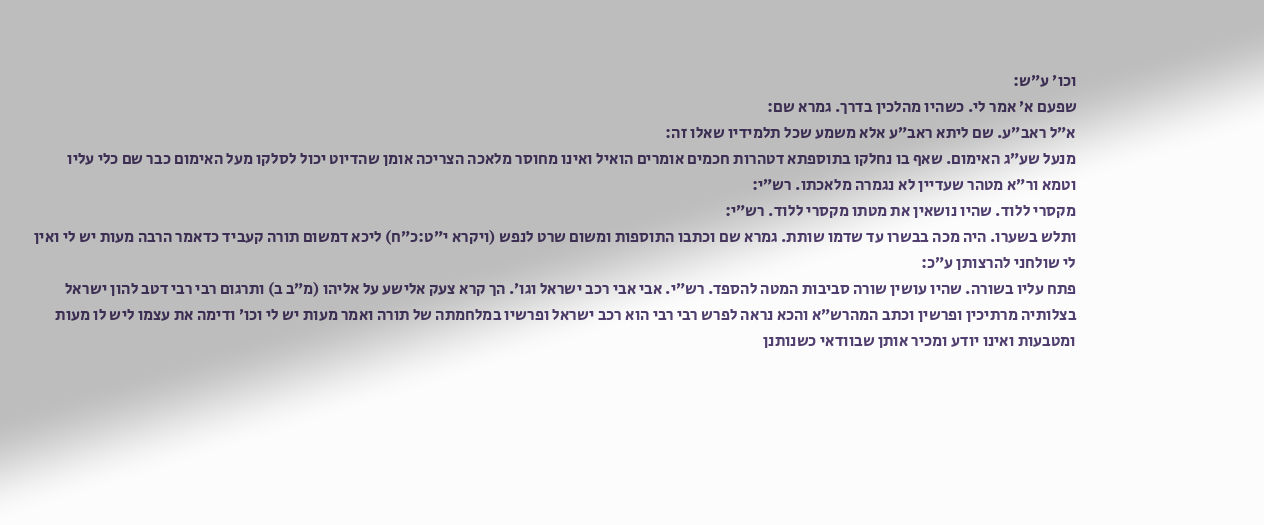וכו׳ ע״ש:
שפעם א׳ אמר לי. כשהיו מהלכין בדרך. גמרא שם:
א״ל ראב״ע. שם ליתא ראב״ע אלא משמע שכל תלמידיו שאלו זה:
מנעל שע״ג האימום. שאף בו נחלקו בתוספתא דטהרות חכמים אומרים הואיל ואינו מחוסר מלאכה הצריכה אומן שהדיוט יכול לסלקו מעל האימום כבר שם כלי עליו וטמא ור״א מטהר שעדיין לא נגמרה מלאכתו. רש״י:
מקסרי ללוד. שהיו נושאין את מטתו מקסרי ללוד. רש״י:
ותלש בשערו. היה מכה בבשרו עד שדמו שותת. גמרא שם וכתבו התוספות ומשום שרט לנפש (ויקרא י״ט:כ״ח) ליכא דמשום תורה קעביד כדאמר הרבה מעות יש לי ואין לי שולחני להרצותן ע״כ:
פתח עליו בשורה. שהיו עושין שורה סביבות המטה להספד. רש״י. אבי אבי רכב ישראל וגו׳. הך קרא צעק אלישע על אליהו (מ״ב ב) ותרגום רבי רבי דטב להון ישראל בצלותיה מרתיכין ופרשין וכתב המהרש״א והכא נראה לפרש רבי רבי הוא רכב ישראל ופרשיו במלחמתה של תורה ואמר מעות יש לי וכו׳ ודימה את עצמו ליש לו מעות ומטבעות ואינו יודע ומכיר אותן שבוודאי כשנותנן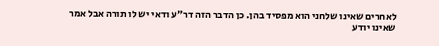לאחרים שאינו שלחני הוא מפסיד בהן. כן הדבר הזה דר״ע ודאי יש לו תורה אבל אמר שאינו יודע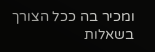ומכיר בה ככל הצורך בשאלות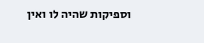וספיקות שהיה לו ואין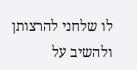לו שלחני להרצותן ולהשיב על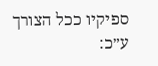ספיקיו ככל הצורך ע״כ: